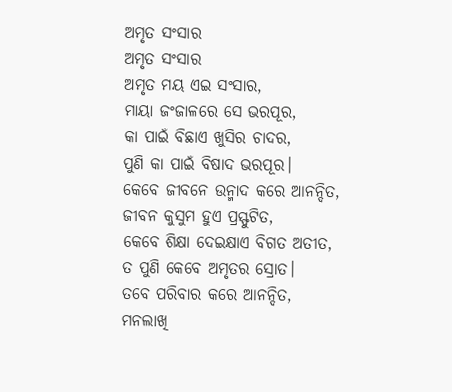ଅମୃତ ସଂସାର
ଅମୃତ ସଂସାର
ଅମୃତ ମୟ ଏଇ ସଂସାର,
ମାୟା ଜଂଜାଳରେ ସେ ଭରପୂର,
କା ପାଇଁ ବିଛାଏ ଖୁସିର ଚାଦର,
ପୁଣି କା ପାଇଁ ବିଷାଦ ଭରପୂର।
କେବେ ଜୀବନେ ଉନ୍ମାଦ କରେ ଆନନ୍ଦିତ,
ଜୀବନ କୁସୁମ ହୁଏ ପ୍ରସ୍ଫୁଟିତ,
କେବେ ଶିକ୍ଷା ଦେଇକ୍ଷାଏ ବିଗତ ଅତୀତ,
ତ ପୁଣି କେବେ ଅମୃତର ସ୍ରୋତ।
ତବେ ପରିବାର କରେ ଆନନ୍ଦିତ,
ମନଲାଖି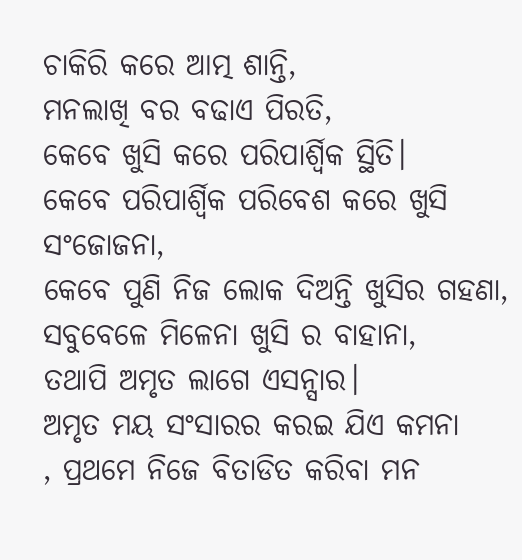ଚାକିରି କରେ ଆତ୍ମ ଶାନ୍ତି,
ମନଲାଖି ବର ବଢାଏ ପିରତି,
କେବେ ଖୁସି କରେ ପରିପାର୍ଶ୍ବିକ ସ୍ଥିତି।
କେବେ ପରିପାର୍ଶ୍ବିକ ପରିବେଶ କରେ ଖୁସି ସଂଜୋଜନା,
କେବେ ପୁଣି ନିଜ ଲୋକ ଦିଅନ୍ତି ଖୁସିର ଗହଣା,
ସବୁବେଳେ ମିଳେନା ଖୁସି ର ବାହାନା,
ତଥାପି ଅମୃତ ଲାଗେ ଏସନ୍ସାର।
ଅମୃତ ମୟ ସଂସାରର କରଇ ଯିଏ କମନା
, ପ୍ରଥମେ ନିଜେ ବିତାଡିତ କରିବା ମନ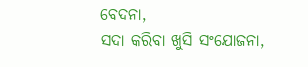ବେଦନା,
ସଦା କରିବା ଖୁସି ସଂଯୋଜନା,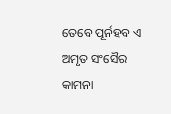ତେବେ ପୂର୍ନହବ ଏ ଅମୃତ ସଂସୈର କାମନା